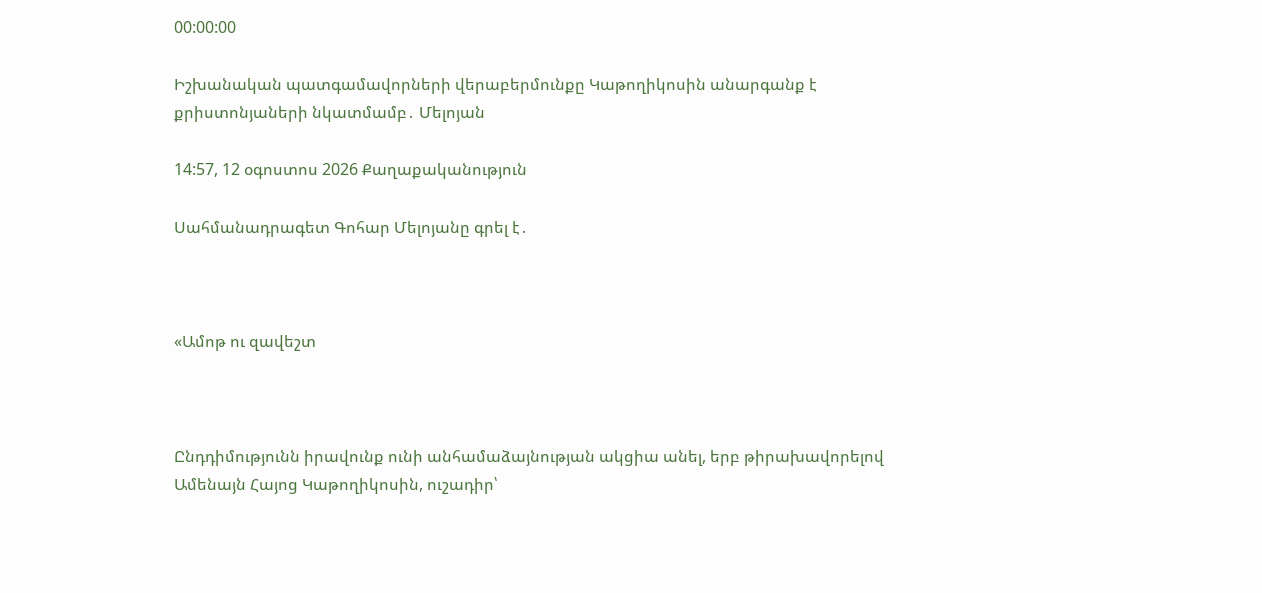00:00:00

Իշխանական պատգամավորների վերաբերմունքը Կաթողիկոսին անարգանք է քրիստոնյաների նկատմամբ․ Մելոյան

14:57, 12 օգոստոս 2026 Քաղաքականություն

Սահմանադրագետ Գոհար Մելոյանը գրել է․



«Ամոթ ու զավեշտ



Ընդդիմությունն իրավունք ունի անհամաձայնության ակցիա անել, երբ թիրախավորելով Ամենայն Հայոց Կաթողիկոսին, ուշադիր՝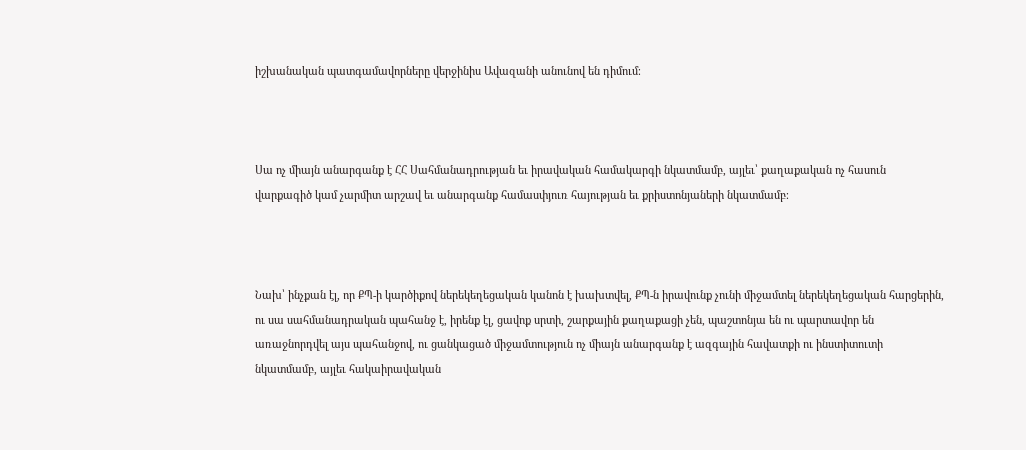իշխանական պատգամավորները վերջինիս Ավազանի անունով են դիմում։



Սա ոչ միայն անարգանք է ՀՀ Սահմանադրության եւ իրավական համակարգի նկատմամբ, այլեւ՝ քաղաքական ոչ հասուն վարքագիծ կամ չարմիտ արշավ եւ անարգանք համասփյուռ հայության եւ քրիստոնյաների նկատմամբ։



Նախ՝ ինչքան էլ, որ ՔՊ-ի կարծիքով ներեկեղեցական կանոն է խախտվել, ՔՊ-ն իրավունք չունի միջամտել ներեկեղեցական հարցերին, ու սա սահմանադրական պահանջ է, իրենք էլ, ցավոք սրտի, շարքային քաղաքացի չեն, պաշտոնյա են ու պարտավոր են առաջնորդվել այս պահանջով, ու ցանկացած միջամտություն ոչ միայն անարգանք է ազգային հավատքի ու ինստիտուտի նկատմամբ, այլեւ հակաիրավական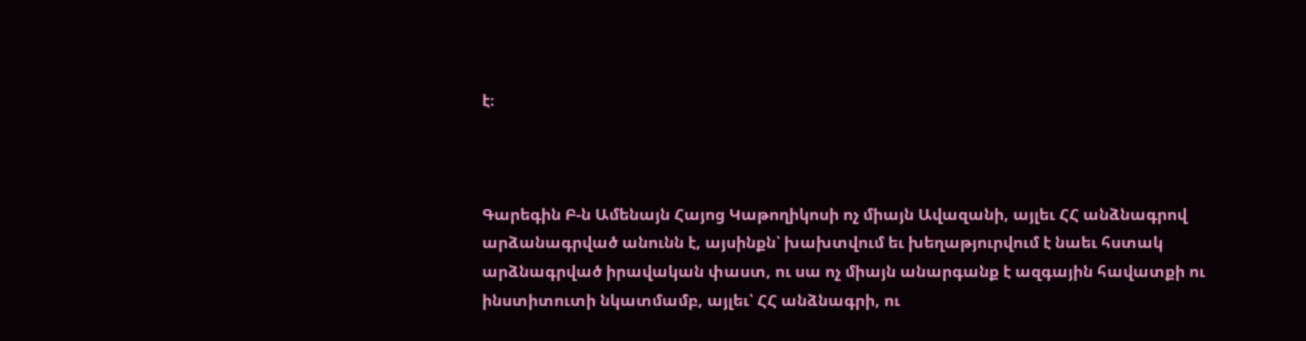է։



Գարեգին Բ-ն Ամենայն Հայոց Կաթողիկոսի ոչ միայն Ավազանի, այլեւ ՀՀ անձնագրով արձանագրված անունն է, այսինքն՝ խախտվում եւ խեղաթյուրվում է նաեւ հստակ արձնագրված իրավական փաստ, ու սա ոչ միայն անարգանք է ազգային հավատքի ու ինստիտուտի նկատմամբ, այլեւ՝ ՀՀ անձնագրի, ու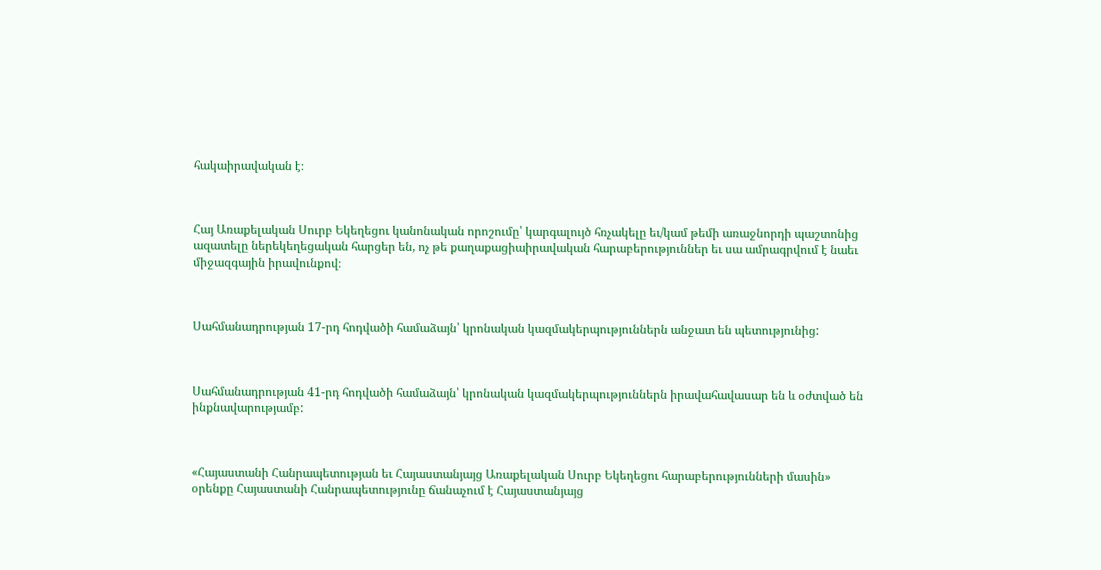հակաիրավական է։



Հայ Առաքելական Սուրբ Եկեղեցու կանոնական որոշումը՝ կարգալույծ հռչակելը եւ/կամ թեմի առաջնորդի պաշտոնից ազատելը ներեկեղեցական հարցեր են, ոչ թե քաղաքացիաիրավական հարաբերություններ եւ սա ամրագրվում է նաեւ միջազգային իրավունքով։



Սահմանադրության 17-րդ հոդվածի համաձայն՝ կրոնական կազմակերպություններն անջատ են պետությունից:



Սահմանադրության 41-րդ հոդվածի համաձայն՝ կրոնական կազմակերպություններն իրավահավասար են և օժտված են ինքնավարությամբ:



«Հայաստանի Հանրապետության եւ Հայաստանյայց Առաքելական Սուրբ Եկեղեցու հարաբերությունների մասին» օրենքը Հայաստանի Հանրապետությունը ճանաչում է Հայաստանյայց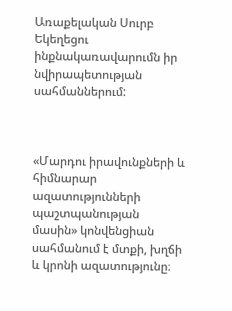Առաքելական Սուրբ Եկեղեցու ինքնակառավարումն իր նվիրապետության սահմաններում:



«Մարդու իրավունքների և հիմնարար ազատությունների պաշտպանության մասին» կոնվենցիան սահմանում է մտքի, խղճի և կրոնի ազատությունը։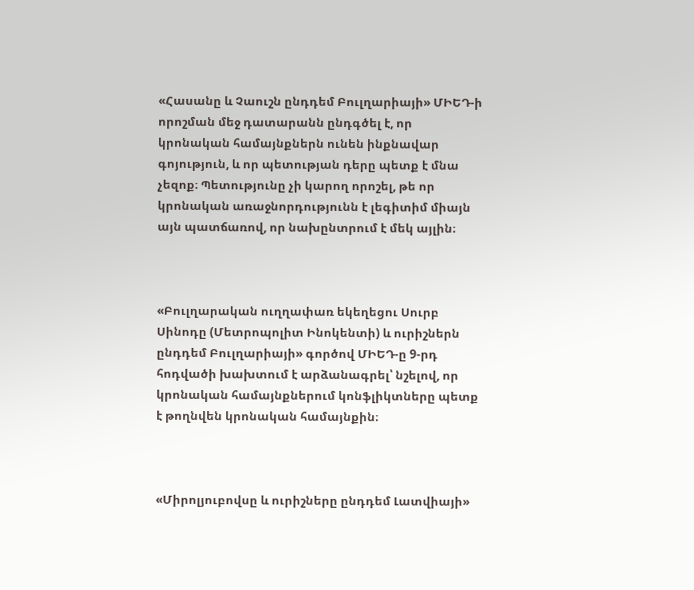«Հասանը և Չաուշն ընդդեմ Բուլղարիայի» ՄԻԵԴ-ի որոշման մեջ դատարանն ընդգծել է, որ կրոնական համայնքներն ունեն ինքնավար գոյություն, և որ պետության դերը պետք է մնա չեզոք։ Պետությունը չի կարող որոշել, թե որ կրոնական առաջնորդությունն է լեգիտիմ միայն այն պատճառով, որ նախընտրում է մեկ այլին։



«Բուլղարական ուղղափառ եկեղեցու Սուրբ Սինոդը (Մետրոպոլիտ Ինոկենտի) և ուրիշներն ընդդեմ Բուլղարիայի» գործով ՄԻԵԴ-ը 9-րդ հոդվածի խախտում է արձանագրել՝ նշելով, որ կրոնական համայնքներում կոնֆլիկտները պետք է թողնվեն կրոնական համայնքին։



«Միրոլյուբովսը և ուրիշները ընդդեմ Լատվիայի»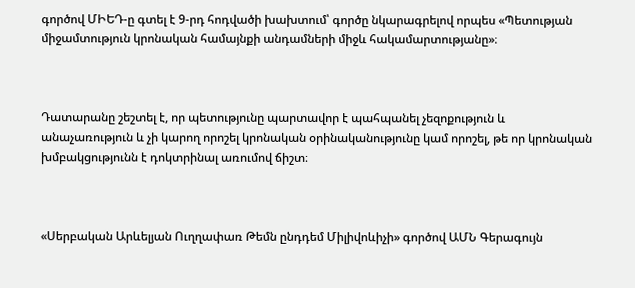գործով ՄԻԵԴ-ը գտել է 9-րդ հոդվածի խախտում՝ գործը նկարագրելով որպես «Պետության միջամտություն կրոնական համայնքի անդամների միջև հակամարտությանը»։



Դատարանը շեշտել է, որ պետությունը պարտավոր է պահպանել չեզոքություն և անաչառություն և չի կարող որոշել կրոնական օրինականությունը կամ որոշել, թե որ կրոնական խմբակցությունն է դոկտրինալ առումով ճիշտ։



«Սերբական Արևելյան Ուղղափառ Թեմն ընդդեմ Միլիվոևիչի» գործով ԱՄՆ Գերագույն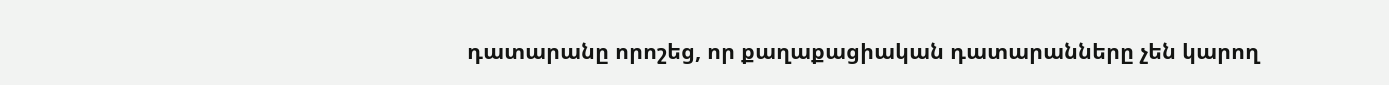դատարանը որոշեց, որ քաղաքացիական դատարանները չեն կարող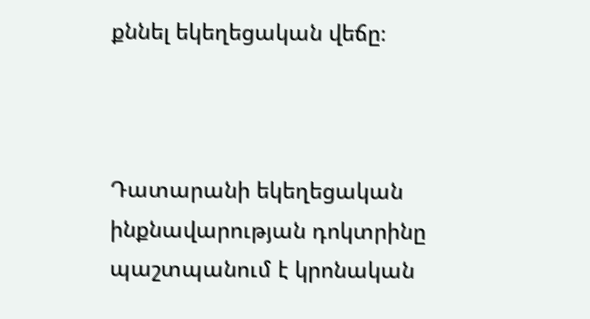քննել եկեղեցական վեճը։



Դատարանի եկեղեցական ինքնավարության դոկտրինը պաշտպանում է կրոնական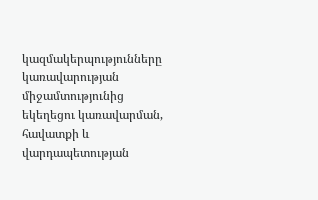կազմակերպությունները կառավարության միջամտությունից եկեղեցու կառավարման, հավատքի և վարդապետության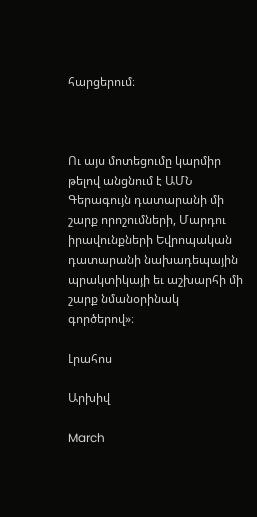հարցերում։



Ու այս մոտեցումը կարմիր թելով անցնում է ԱՄՆ Գերագույն դատարանի մի շարք որոշումների, Մարդու իրավունքների Եվրոպական դատարանի նախադեպային պրակտիկայի եւ աշխարհի մի շարք նմանօրինակ գործերով»։

Լրահոս

Արխիվ

March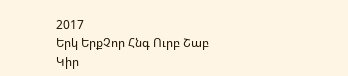2017
Երկ ԵրքՉոր Հնգ Ուրբ Շաբ Կիր